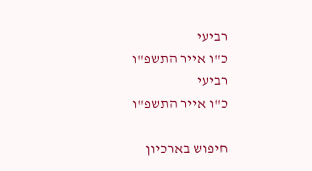רביעי
כ"ו אייר התשפ"ו
רביעי
כ"ו אייר התשפ"ו

חיפוש בארכיון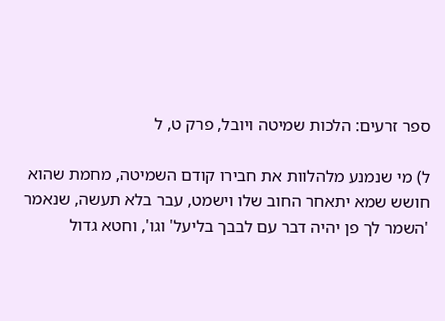ספר זרעים: הלכות שמיטה ויובל, פרק ט, ל

ל) מי שנמנע מלהלוות את חבירו קודם השמיטה, מחמת שהוא חושש שמא יתאחר החוב שלו וישמט, עבר בלא תעשה, שנאמר 'השמר לך פן יהיה דבר עם לבבך בליעל' וגו', וחטא גדול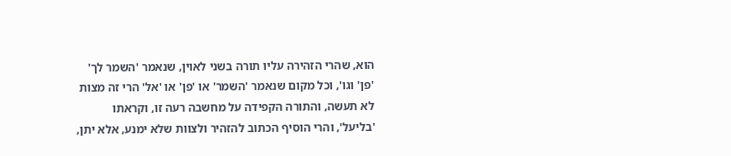הוא, שהרי הזהירה עליו תורה בשני לאוין, שנאמר 'השמר לך' 'פן' וגו', וכל מקום שנאמר 'השמר' או 'פן' או 'אל' הרי זה מצות לא תעשה, והתורה הקפידה על מחשבה רעה זו, וקראתו 'בליעל', והרי הוסיף הכתוב להזהיר ולצוות שלא ימנע, אלא יתן,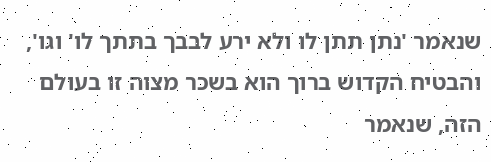שנאמר 'נתן תתן לו ולא ירע לבבך בתתך לו' וגו', והבטיח הקדוש ברוך הוא בשכר מצוה זו בעולם הזה, שנאמר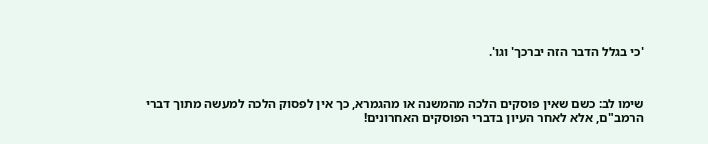'כי בגלל הדבר הזה יברכך' וגו'.



שימו לב: כשם שאין פוסקים הלכה מהמשנה או מהגמרא, כך אין לפסוק הלכה למעשה מתוך דברי הרמב"ם, אלא לאחר העיון בדברי הפוסקים האחרונים!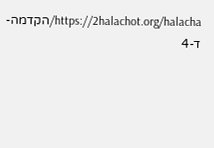https://2halachot.org/halacha/הקדמה-ד-4